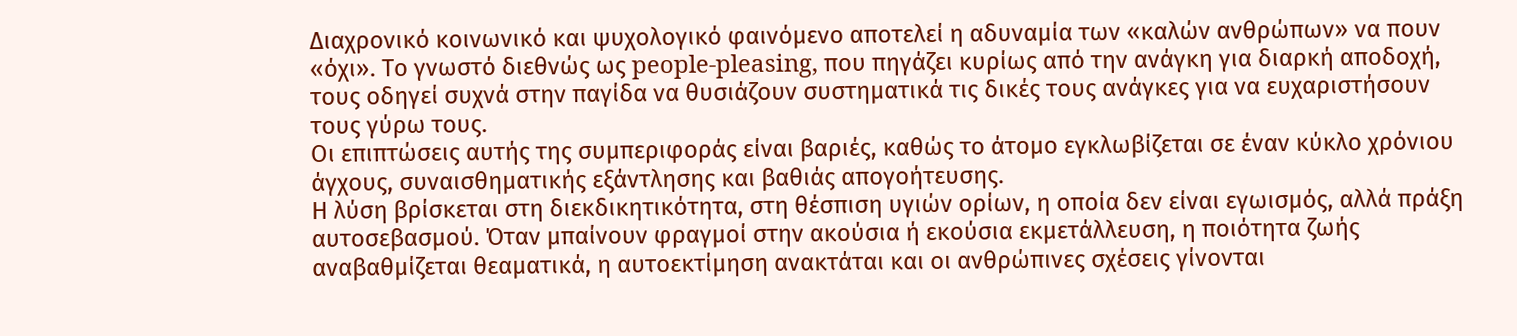Διαχρονικό κοινωνικό και ψυχολογικό φαινόμενο αποτελεί η αδυναμία των «καλών ανθρώπων» να πουν «όχι». Το γνωστό διεθνώς ως people-pleasing, που πηγάζει κυρίως από την ανάγκη για διαρκή αποδοχή, τους οδηγεί συχνά στην παγίδα να θυσιάζουν συστηματικά τις δικές τους ανάγκες για να ευχαριστήσουν τους γύρω τους.
Οι επιπτώσεις αυτής της συμπεριφοράς είναι βαριές, καθώς το άτομο εγκλωβίζεται σε έναν κύκλο χρόνιου άγχους, συναισθηματικής εξάντλησης και βαθιάς απογοήτευσης.
Η λύση βρίσκεται στη διεκδικητικότητα, στη θέσπιση υγιών ορίων, η οποία δεν είναι εγωισμός, αλλά πράξη αυτοσεβασμού. Όταν μπαίνουν φραγμοί στην ακούσια ή εκούσια εκμετάλλευση, η ποιότητα ζωής αναβαθμίζεται θεαματικά, η αυτοεκτίμηση ανακτάται και οι ανθρώπινες σχέσεις γίνονται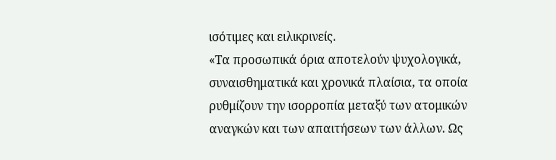ισότιμες και ειλικρινείς.
«Τα προσωπικά όρια αποτελούν ψυχολογικά, συναισθηματικά και χρονικά πλαίσια, τα οποία ρυθμίζουν την ισορροπία μεταξύ των ατομικών αναγκών και των απαιτήσεων των άλλων. Ως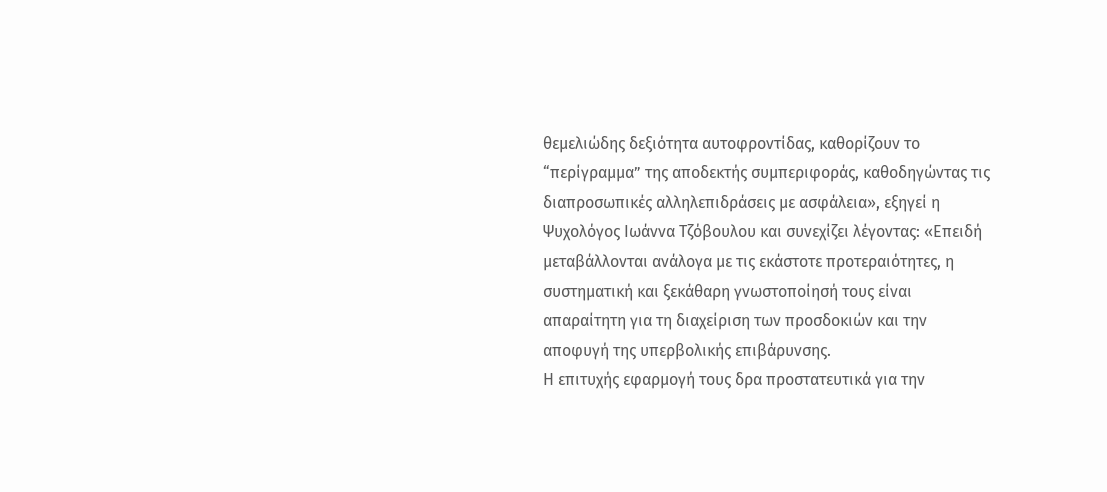θεμελιώδης δεξιότητα αυτοφροντίδας, καθορίζουν το “περίγραμμα” της αποδεκτής συμπεριφοράς, καθοδηγώντας τις διαπροσωπικές αλληλεπιδράσεις με ασφάλεια», εξηγεί η Ψυχολόγος Ιωάννα Τζόβουλου και συνεχίζει λέγοντας: «Επειδή μεταβάλλονται ανάλογα με τις εκάστοτε προτεραιότητες, η συστηματική και ξεκάθαρη γνωστοποίησή τους είναι απαραίτητη για τη διαχείριση των προσδοκιών και την αποφυγή της υπερβολικής επιβάρυνσης.
Η επιτυχής εφαρμογή τους δρα προστατευτικά για την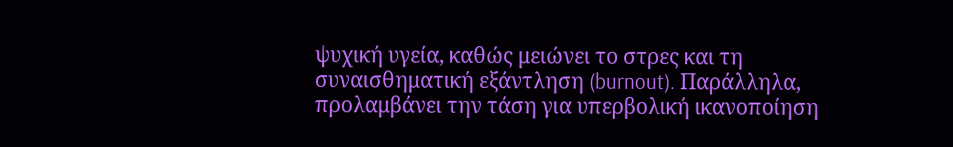ψυχική υγεία, καθώς μειώνει το στρες και τη συναισθηματική εξάντληση (burnout). Παράλληλα, προλαμβάνει την τάση για υπερβολική ικανοποίηση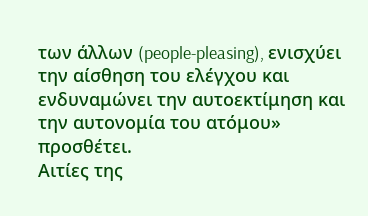των άλλων (people-pleasing), ενισχύει την αίσθηση του ελέγχου και ενδυναμώνει την αυτοεκτίμηση και την αυτονομία του ατόμου» προσθέτει.
Αιτίες της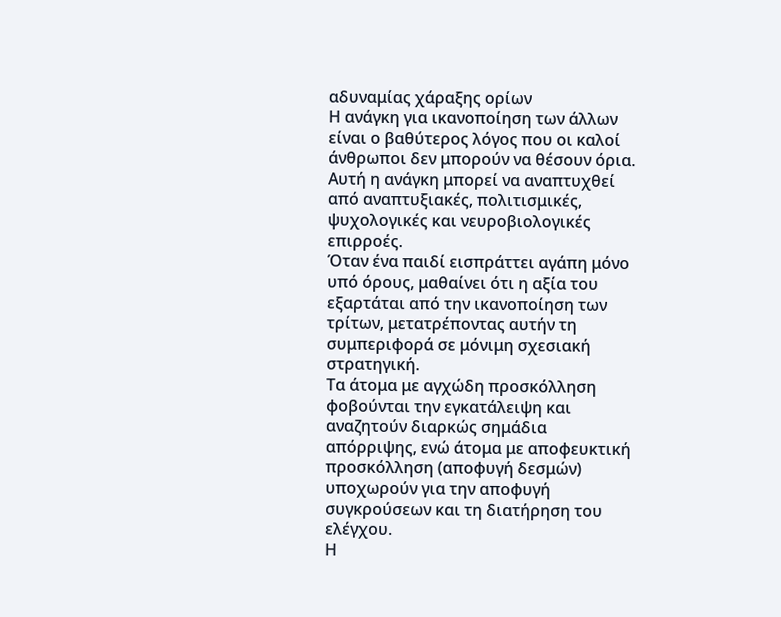αδυναμίας χάραξης ορίων
Η ανάγκη για ικανοποίηση των άλλων είναι ο βαθύτερος λόγος που οι καλοί άνθρωποι δεν μπορούν να θέσουν όρια. Αυτή η ανάγκη μπορεί να αναπτυχθεί από αναπτυξιακές, πολιτισμικές, ψυχολογικές και νευροβιολογικές επιρροές.
Όταν ένα παιδί εισπράττει αγάπη μόνο υπό όρους, μαθαίνει ότι η αξία του εξαρτάται από την ικανοποίηση των τρίτων, μετατρέποντας αυτήν τη συμπεριφορά σε μόνιμη σχεσιακή στρατηγική.
Τα άτομα με αγχώδη προσκόλληση φοβούνται την εγκατάλειψη και αναζητούν διαρκώς σημάδια απόρριψης, ενώ άτομα με αποφευκτική προσκόλληση (αποφυγή δεσμών) υποχωρούν για την αποφυγή συγκρούσεων και τη διατήρηση του ελέγχου.
Η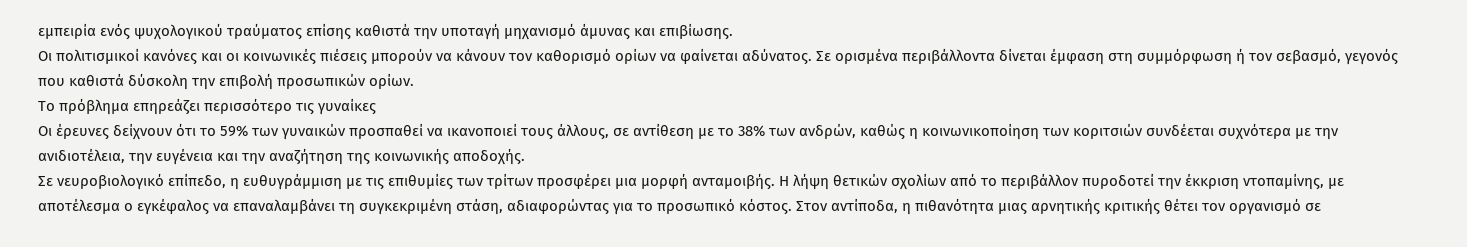εμπειρία ενός ψυχολογικού τραύματος επίσης καθιστά την υποταγή μηχανισμό άμυνας και επιβίωσης.
Οι πολιτισμικοί κανόνες και οι κοινωνικές πιέσεις μπορούν να κάνουν τον καθορισμό ορίων να φαίνεται αδύνατος. Σε ορισμένα περιβάλλοντα δίνεται έμφαση στη συμμόρφωση ή τον σεβασμό, γεγονός που καθιστά δύσκολη την επιβολή προσωπικών ορίων.
Το πρόβλημα επηρεάζει περισσότερο τις γυναίκες
Οι έρευνες δείχνουν ότι το 59% των γυναικών προσπαθεί να ικανοποιεί τους άλλους, σε αντίθεση με το 38% των ανδρών, καθώς η κοινωνικοποίηση των κοριτσιών συνδέεται συχνότερα με την ανιδιοτέλεια, την ευγένεια και την αναζήτηση της κοινωνικής αποδοχής.
Σε νευροβιολογικό επίπεδο, η ευθυγράμμιση με τις επιθυμίες των τρίτων προσφέρει μια μορφή ανταμοιβής. Η λήψη θετικών σχολίων από το περιβάλλον πυροδοτεί την έκκριση ντοπαμίνης, με αποτέλεσμα ο εγκέφαλος να επαναλαμβάνει τη συγκεκριμένη στάση, αδιαφορώντας για το προσωπικό κόστος. Στον αντίποδα, η πιθανότητα μιας αρνητικής κριτικής θέτει τον οργανισμό σε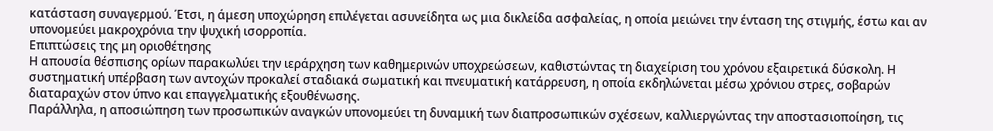κατάσταση συναγερμού. Έτσι, η άμεση υποχώρηση επιλέγεται ασυνείδητα ως μια δικλείδα ασφαλείας, η οποία μειώνει την ένταση της στιγμής, έστω και αν υπονομεύει μακροχρόνια την ψυχική ισορροπία.
Επιπτώσεις της μη οριοθέτησης
Η απουσία θέσπισης ορίων παρακωλύει την ιεράρχηση των καθημερινών υποχρεώσεων, καθιστώντας τη διαχείριση του χρόνου εξαιρετικά δύσκολη. Η συστηματική υπέρβαση των αντοχών προκαλεί σταδιακά σωματική και πνευματική κατάρρευση, η οποία εκδηλώνεται μέσω χρόνιου στρες, σοβαρών διαταραχών στον ύπνο και επαγγελματικής εξουθένωσης.
Παράλληλα, η αποσιώπηση των προσωπικών αναγκών υπονομεύει τη δυναμική των διαπροσωπικών σχέσεων, καλλιεργώντας την αποστασιοποίηση, τις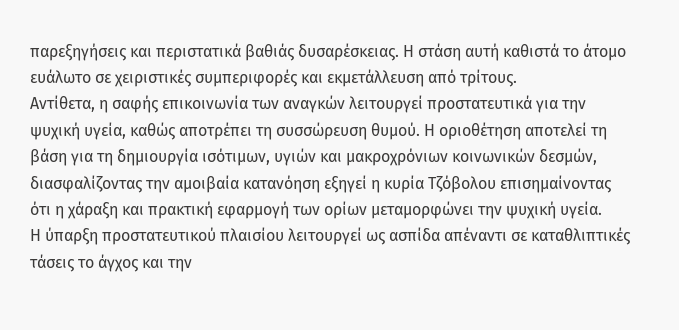παρεξηγήσεις και περιστατικά βαθιάς δυσαρέσκειας. Η στάση αυτή καθιστά το άτομο ευάλωτο σε χειριστικές συμπεριφορές και εκμετάλλευση από τρίτους.
Αντίθετα, η σαφής επικοινωνία των αναγκών λειτουργεί προστατευτικά για την ψυχική υγεία, καθώς αποτρέπει τη συσσώρευση θυμού. Η οριοθέτηση αποτελεί τη βάση για τη δημιουργία ισότιμων, υγιών και μακροχρόνιων κοινωνικών δεσμών, διασφαλίζοντας την αμοιβαία κατανόηση εξηγεί η κυρία Τζόβολου επισημαίνοντας ότι η χάραξη και πρακτική εφαρμογή των ορίων μεταμορφώνει την ψυχική υγεία.
Η ύπαρξη προστατευτικού πλαισίου λειτουργεί ως ασπίδα απέναντι σε καταθλιπτικές τάσεις το άγχος και την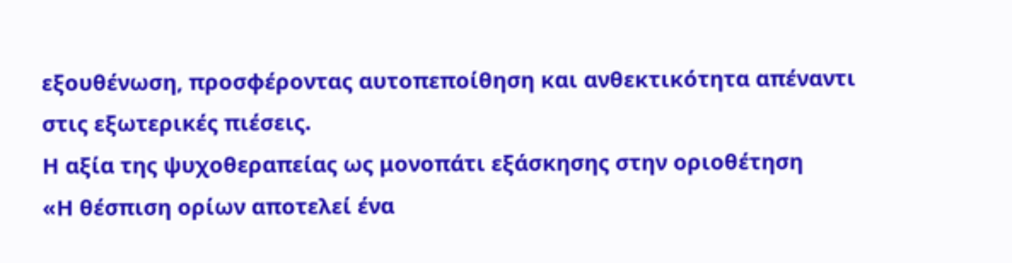εξουθένωση, προσφέροντας αυτοπεποίθηση και ανθεκτικότητα απέναντι στις εξωτερικές πιέσεις.
Η αξία της ψυχοθεραπείας ως μονοπάτι εξάσκησης στην οριοθέτηση
«Η θέσπιση ορίων αποτελεί ένα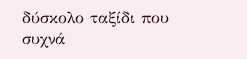δύσκολο ταξίδι που συχνά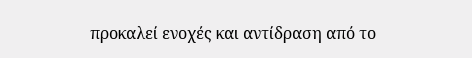προκαλεί ενοχές και αντίδραση από το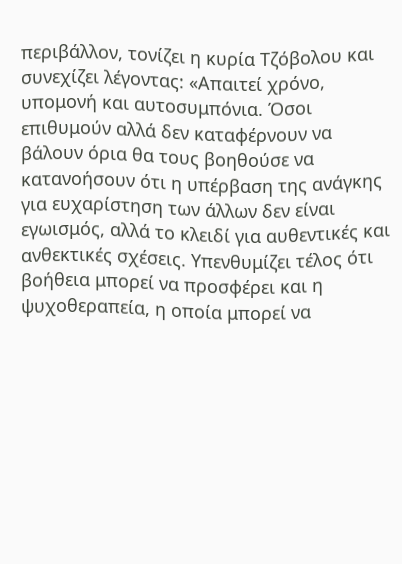περιβάλλον, τονίζει η κυρία Τζόβολου και συνεχίζει λέγοντας: «Απαιτεί χρόνο, υπομονή και αυτοσυμπόνια. Όσοι επιθυμούν αλλά δεν καταφέρνουν να βάλουν όρια θα τους βοηθούσε να κατανοήσουν ότι η υπέρβαση της ανάγκης για ευχαρίστηση των άλλων δεν είναι εγωισμός, αλλά το κλειδί για αυθεντικές και ανθεκτικές σχέσεις. Υπενθυμίζει τέλος ότι βοήθεια μπορεί να προσφέρει και η ψυχοθεραπεία, η οποία μπορεί να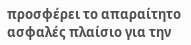προσφέρει το απαραίτητο ασφαλές πλαίσιο για την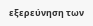εξερεύνηση των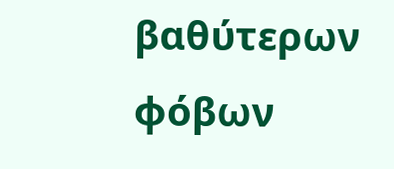βαθύτερων φόβων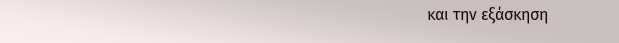και την εξάσκηση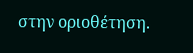στην οριοθέτηση.